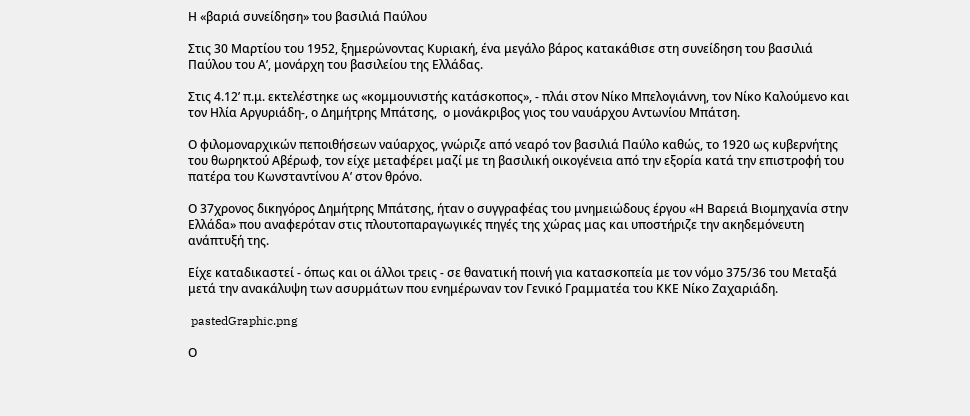Η «βαριά συνείδηση» του βασιλιά Παύλου

Στις 30 Μαρτίου του 1952, ξημερώνοντας Κυριακή, ένα μεγάλο βάρος κατακάθισε στη συνείδηση του βασιλιά Παύλου του Α’, μονάρχη του βασιλείου της Ελλάδας.

Στις 4.12’ π.μ. εκτελέστηκε ως «κομμουνιστής κατάσκοπος», - πλάι στον Νίκο Μπελογιάννη, τον Νίκο Καλούμενο και τον Ηλία Αργυριάδη-, ο Δημήτρης Μπάτσης,  ο μονάκριβος γιος του ναυάρχου Αντωνίου Μπάτση.

Ο φιλομοναρχικών πεποιθήσεων ναύαρχος, γνώριζε από νεαρό τον βασιλιά Παύλο καθώς, το 1920 ως κυβερνήτης του θωρηκτού Αβέρωφ, τον είχε μεταφέρει μαζί με τη βασιλική οικογένεια από την εξορία κατά την επιστροφή του πατέρα του Κωνσταντίνου Α’ στον θρόνο.

Ο 37χρονος δικηγόρος Δημήτρης Μπάτσης, ήταν ο συγγραφέας του μνημειώδους έργου «Η Bαρειά Βιομηχανία στην Ελλάδα» που αναφερόταν στις πλουτοπαραγωγικές πηγές της χώρας μας και υποστήριζε την ακηδεμόνευτη ανάπτυξή της.

Είχε καταδικαστεί - όπως και οι άλλοι τρεις - σε θανατική ποινή για κατασκοπεία με τον νόμο 375/36 του Μεταξά μετά την ανακάλυψη των ασυρμάτων που ενημέρωναν τον Γενικό Γραμματέα του ΚΚΕ Νίκο Ζαχαριάδη.

 pastedGraphic.png

Ο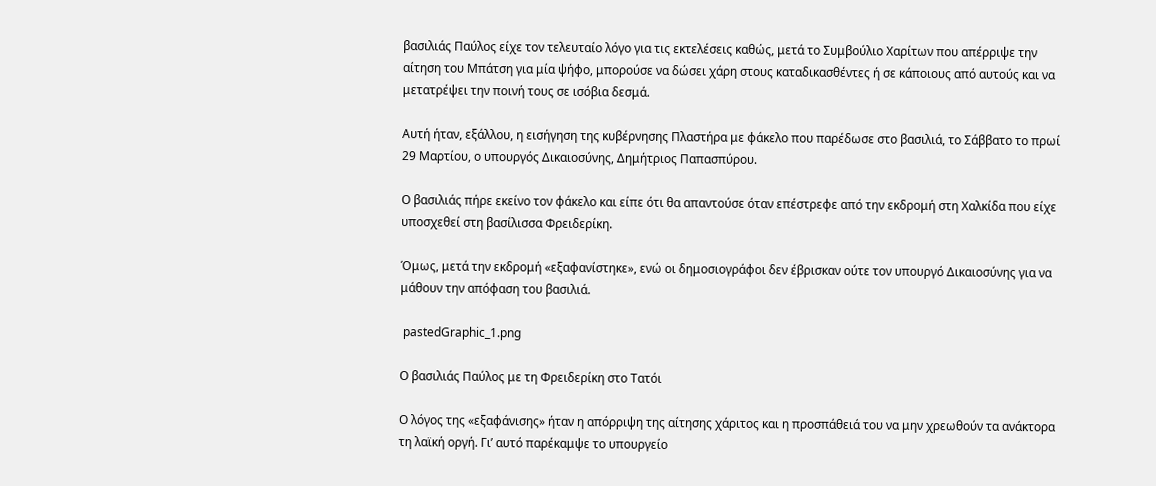βασιλιάς Παύλος είχε τον τελευταίο λόγο για τις εκτελέσεις καθώς, μετά το Συμβούλιο Χαρίτων που απέρριψε την αίτηση του Μπάτση για μία ψήφο, μπορούσε να δώσει χάρη στους καταδικασθέντες ή σε κάποιους από αυτούς και να μετατρέψει την ποινή τους σε ισόβια δεσμά.

Αυτή ήταν, εξάλλου, η εισήγηση της κυβέρνησης Πλαστήρα με φάκελο που παρέδωσε στο βασιλιά, το Σάββατο το πρωί 29 Μαρτίου, ο υπουργός Δικαιοσύνης, Δημήτριος Παπασπύρου.

Ο βασιλιάς πήρε εκείνο τον φάκελο και είπε ότι θα απαντούσε όταν επέστρεφε από την εκδρομή στη Χαλκίδα που είχε υποσχεθεί στη βασίλισσα Φρειδερίκη.

Όμως, μετά την εκδρομή «εξαφανίστηκε», ενώ οι δημοσιογράφοι δεν έβρισκαν ούτε τον υπουργό Δικαιοσύνης για να μάθουν την απόφαση του βασιλιά.

 pastedGraphic_1.png

Ο βασιλιάς Παύλος με τη Φρειδερίκη στο Τατόι

Ο λόγος της «εξαφάνισης» ήταν η απόρριψη της αίτησης χάριτος και η προσπάθειά του να μην χρεωθούν τα ανάκτορα τη λαϊκή οργή. Γι’ αυτό παρέκαμψε το υπουργείο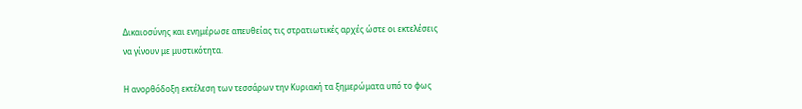Δικαιοσύνης και ενημέρωσε απευθείας τις στρατιωτικές αρχές ώστε οι εκτελέσεις να γίνουν με μυστικότητα.

Η ανορθόδοξη εκτέλεση των τεσσάρων την Κυριακή τα ξημερώματα υπό το φως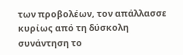των προβολέων, τον απάλλασσε κυρίως από τη δύσκολη συνάντηση το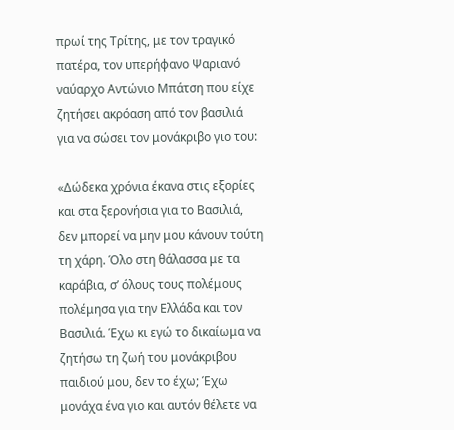πρωί της Τρίτης, με τον τραγικό πατέρα, τον υπερήφανο Ψαριανό ναύαρχο Αντώνιο Μπάτση που είχε ζητήσει ακρόαση από τον βασιλιά  για να σώσει τον μονάκριβο γιο του:

«Δώδεκα χρόνια έκανα στις εξορίες και στα ξερονήσια για το Βασιλιά, δεν μπορεί να μην μου κάνουν τούτη τη χάρη. Όλο στη θάλασσα με τα καράβια, σ’ όλους τους πολέμους πολέμησα για την Ελλάδα και τον Βασιλιά. Έχω κι εγώ το δικαίωμα να ζητήσω τη ζωή του μονάκριβου παιδιού μου, δεν το έχω; Έχω μονάχα ένα γιο και αυτόν θέλετε να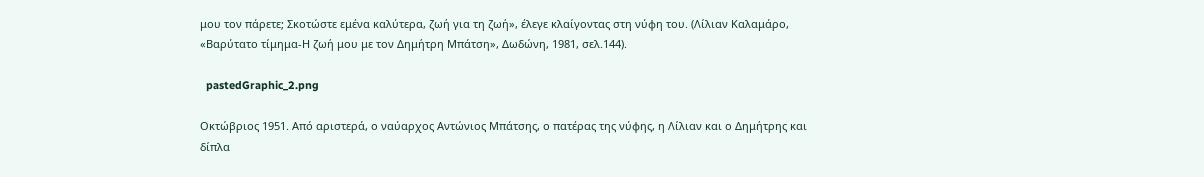μου τον πάρετε; Σκοτώστε εμένα καλύτερα, ζωή για τη ζωή», έλεγε κλαίγοντας στη νύφη του. (Λίλιαν Καλαμάρο, «Βαρύτατο τίμημα-Η ζωή μου με τον Δημήτρη Μπάτση», Δωδώνη, 1981, σελ.144).

  pastedGraphic_2.png

Οκτώβριος 1951. Από αριστερά, ο ναύαρχος Αντώνιος Μπάτσης, ο πατέρας της νύφης, η Λίλιαν και ο Δημήτρης και δίπλα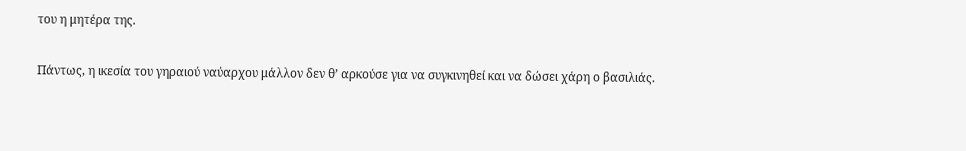του η μητέρα της.

Πάντως, η ικεσία του γηραιού ναύαρχου μάλλον δεν θ’ αρκούσε για να συγκινηθεί και να δώσει χάρη ο βασιλιάς.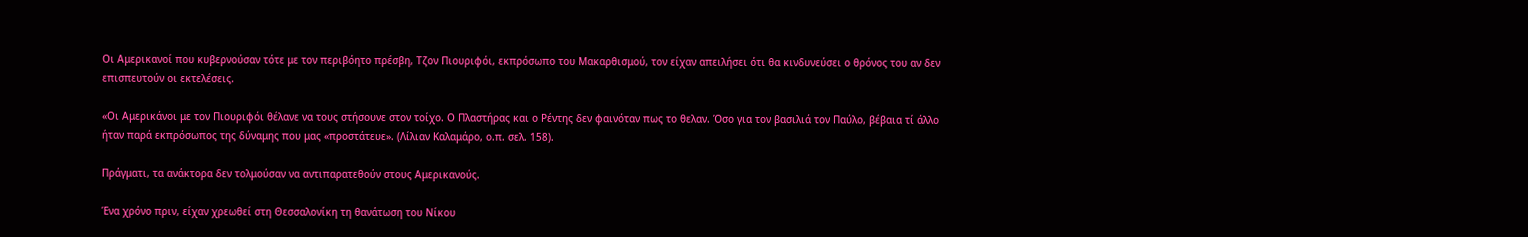Οι Αμερικανοί που κυβερνούσαν τότε με τον περιβόητο πρέσβη, Τζον Πιουριφόι, εκπρόσωπο του Μακαρθισμού, τον είχαν απειλήσει ότι θα κινδυνεύσει ο θρόνος του αν δεν επισπευτούν οι εκτελέσεις.

«Οι Αμερικάνοι με τον Πιουριφόι θέλανε να τους στήσουνε στον τοίχο. Ο Πλαστήρας και ο Ρέντης δεν φαινόταν πως το θελαν. Όσο για τον βασιλιά τον Παύλο, βέβαια τί άλλο ήταν παρά εκπρόσωπος της δύναμης που μας «προστάτευε». (Λίλιαν Καλαμάρο, ο.π. σελ. 158).

Πράγματι, τα ανάκτορα δεν τολμούσαν να αντιπαρατεθούν στους Αμερικανούς.

Ένα χρόνο πριν, είχαν χρεωθεί στη Θεσσαλονίκη τη θανάτωση του Νίκου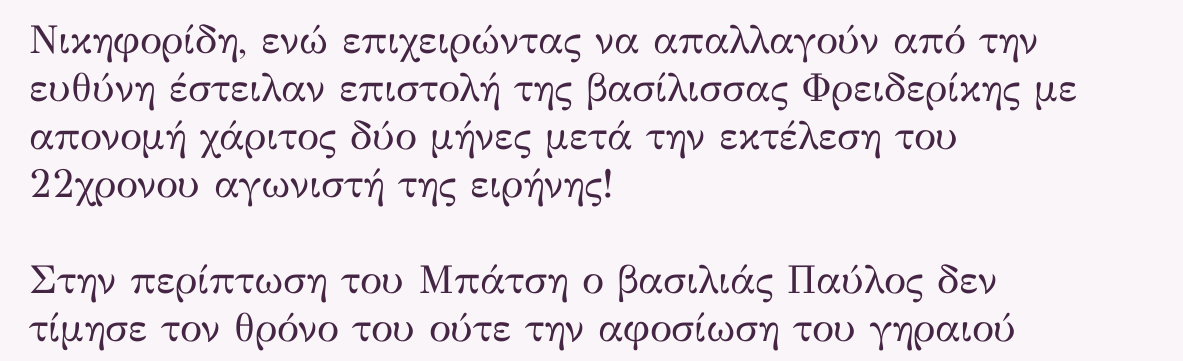Νικηφορίδη, ενώ επιχειρώντας να απαλλαγούν από την ευθύνη έστειλαν επιστολή της βασίλισσας Φρειδερίκης με απονομή χάριτος δύο μήνες μετά την εκτέλεση του 22χρονου αγωνιστή της ειρήνης!

Στην περίπτωση του Μπάτση ο βασιλιάς Παύλος δεν τίμησε τον θρόνο του ούτε την αφοσίωση του γηραιού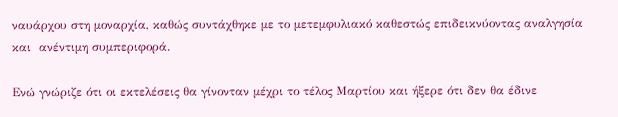ναυάρχου στη μοναρχία, καθώς συντάχθηκε με το μετεμφυλιακό καθεστώς επιδεικνύοντας αναλγησία και  ανέντιμη συμπεριφορά.

Ενώ γνώριζε ότι οι εκτελέσεις θα γίνονταν μέχρι το τέλος Μαρτίου και ήξερε ότι δεν θα έδινε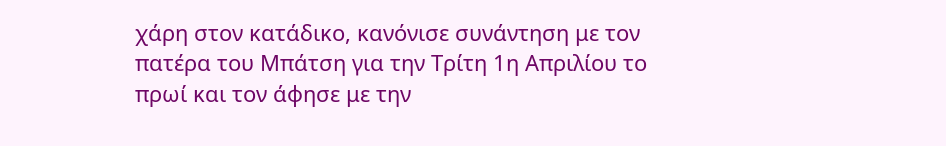χάρη στον κατάδικο, κανόνισε συνάντηση με τον πατέρα του Μπάτση για την Τρίτη 1η Απριλίου το πρωί και τον άφησε με την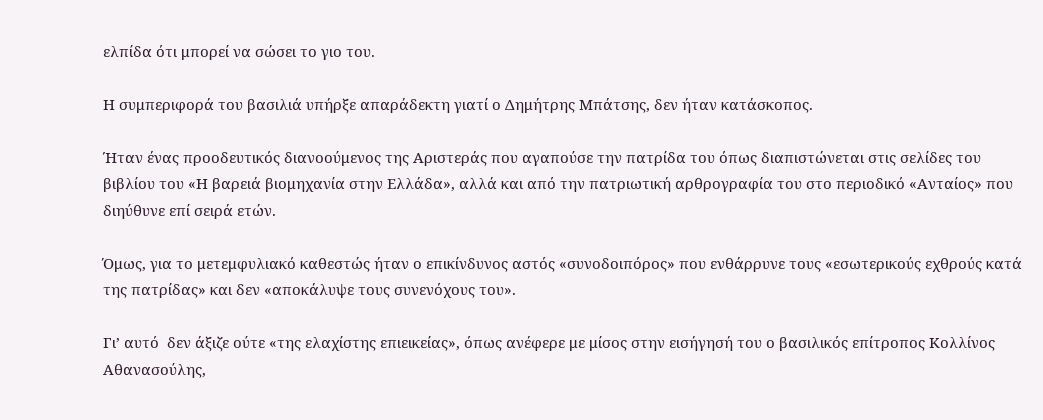ελπίδα ότι μπορεί να σώσει το γιο του.

Η συμπεριφορά του βασιλιά υπήρξε απαράδεκτη γιατί ο Δημήτρης Μπάτσης, δεν ήταν κατάσκοπος.

Ήταν ένας προοδευτικός διανοούμενος της Αριστεράς που αγαπούσε την πατρίδα του όπως διαπιστώνεται στις σελίδες του  βιβλίου του «Η βαρειά βιομηχανία στην Ελλάδα», αλλά και από την πατριωτική αρθρογραφία του στο περιοδικό «Ανταίος» που διηύθυνε επί σειρά ετών.

Όμως, για το μετεμφυλιακό καθεστώς ήταν ο επικίνδυνος αστός «συνοδοιπόρος» που ενθάρρυνε τους «εσωτερικούς εχθρούς κατά της πατρίδας» και δεν «αποκάλυψε τους συνενόχους του».

Γι’ αυτό  δεν άξιζε ούτε «της ελαχίστης επιεικείας», όπως ανέφερε με μίσος στην εισήγησή του ο βασιλικός επίτροπος Κολλίνος  Αθανασούλης,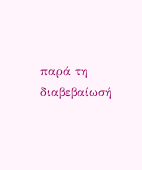παρά τη διαβεβαίωσή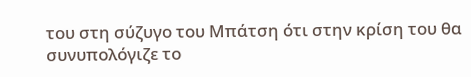του στη σύζυγο του Μπάτση ότι στην κρίση του θα συνυπολόγιζε το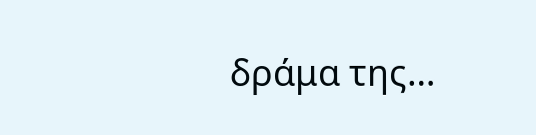δράμα της…